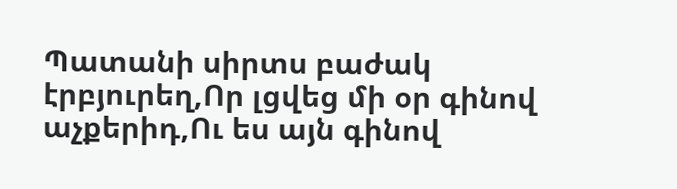Պատանի սիրտս բաժակ էրբյուրեղ,Որ լցվեց մի օր գինով աչքերիդ,Ու ես այն գինով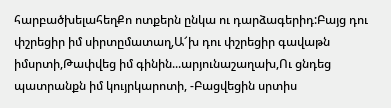հարբածխելահեղՔո ոտքերն ընկա ու դարձագերիդ:Բայց դու փշրեցիր իմ սիրտըմատաղ,Ա՜խ դու փշրեցիր գավաթն իմսրտի,Թափվեց իմ գինին...արյունաշաղախ,Ու ցնդեց պատրանքն իմ կույրկարոտի, -Բացվեցին սրտիս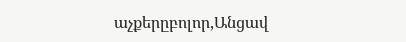աչքերըբոլոր,Անցավ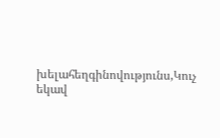խելահեղգինովությունս,Կուչ եկավ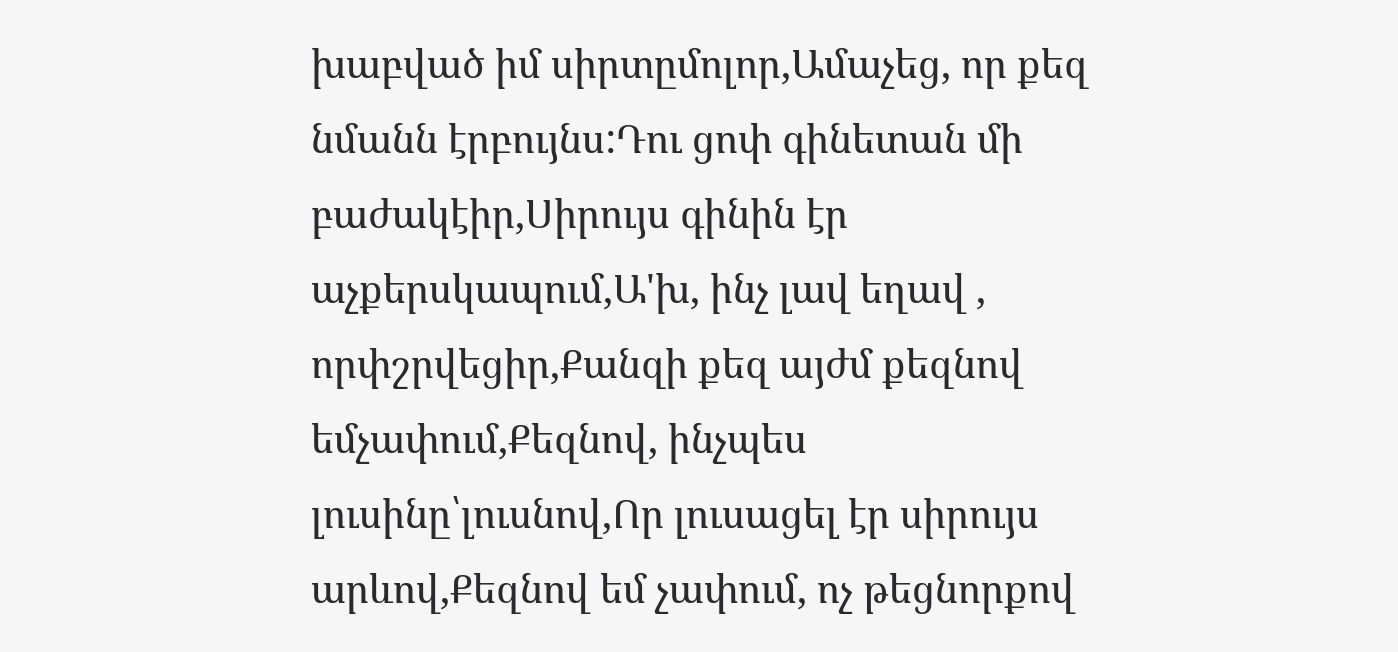խաբված իմ սիրտըմոլոր,Ամաչեց, որ քեզ նմանն էրբույնս:Դու ցոփ գինետան մի բաժակէիր,Սիրույս գինին էր աչքերսկապում,Ա'խ, ինչ լավ եղավ , որփշրվեցիր,Քանզի քեզ այժմ քեզնով եմչափում,Քեզնով, ինչպես լուսինը՝լուսնով,Որ լուսացել էր սիրույս արևով,Քեզնով եմ չափում, ոչ թեցնորքով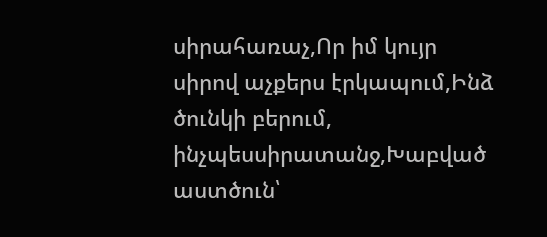սիրահառաչ,Որ իմ կույր սիրով աչքերս էրկապում,Ինձ ծունկի բերում, ինչպեսսիրատանջ,Խաբված աստծուն՝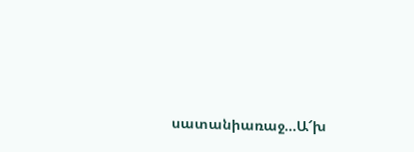սատանիառաջ...Ա՜խ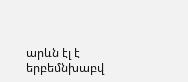արևն էլ է երբեմնխաբվ